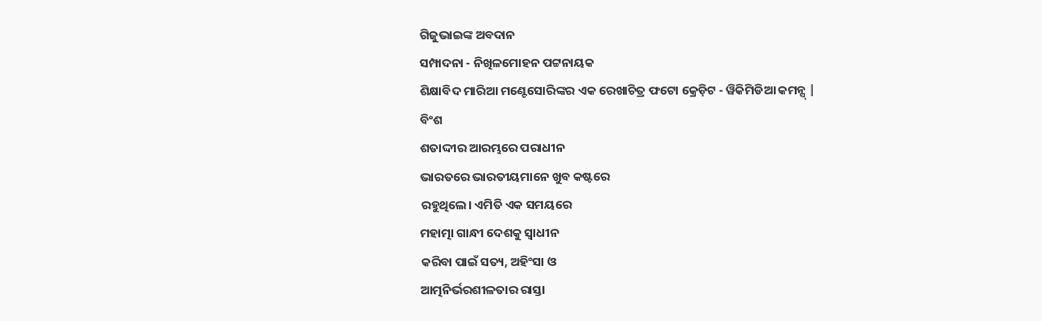ଗିଜୁଭାଇଙ୍କ ଅବଦାନ
ସମ୍ପାଦନା - ନିଖିଳମୋହନ ପଟ୍ଟନାୟକ
ଶିକ୍ଷାବିଦ ମାରିଆ ମଣ୍ଟେସୋରିଙ୍କର ଏକ ରେଖାଚିତ୍ର ଫଟୋ କ୍ରେଡ଼ିଟ - ୱିକିମିଡିଆ କମନ୍ସ୍ |
ବିଂଶ
ଶତାଦ୍ଦୀର ଆରମ୍ଭରେ ପରାଧୀନ
ଭାରତରେ ଭାରତୀୟମାନେ ଖୁବ କଷ୍ଟରେ
ରହୁଥିଲେ। ଏମିତି ଏକ ସମୟରେ
ମହାତ୍ମା ଗାନ୍ଧୀ ଦେଶକୁ ସ୍ୱାଧୀନ
କରିବା ପାଇଁ ସତ୍ୟ, ଅହିଂସା ଓ
ଆତ୍ମନିର୍ଭରଶୀଳତାର ରାସ୍ତା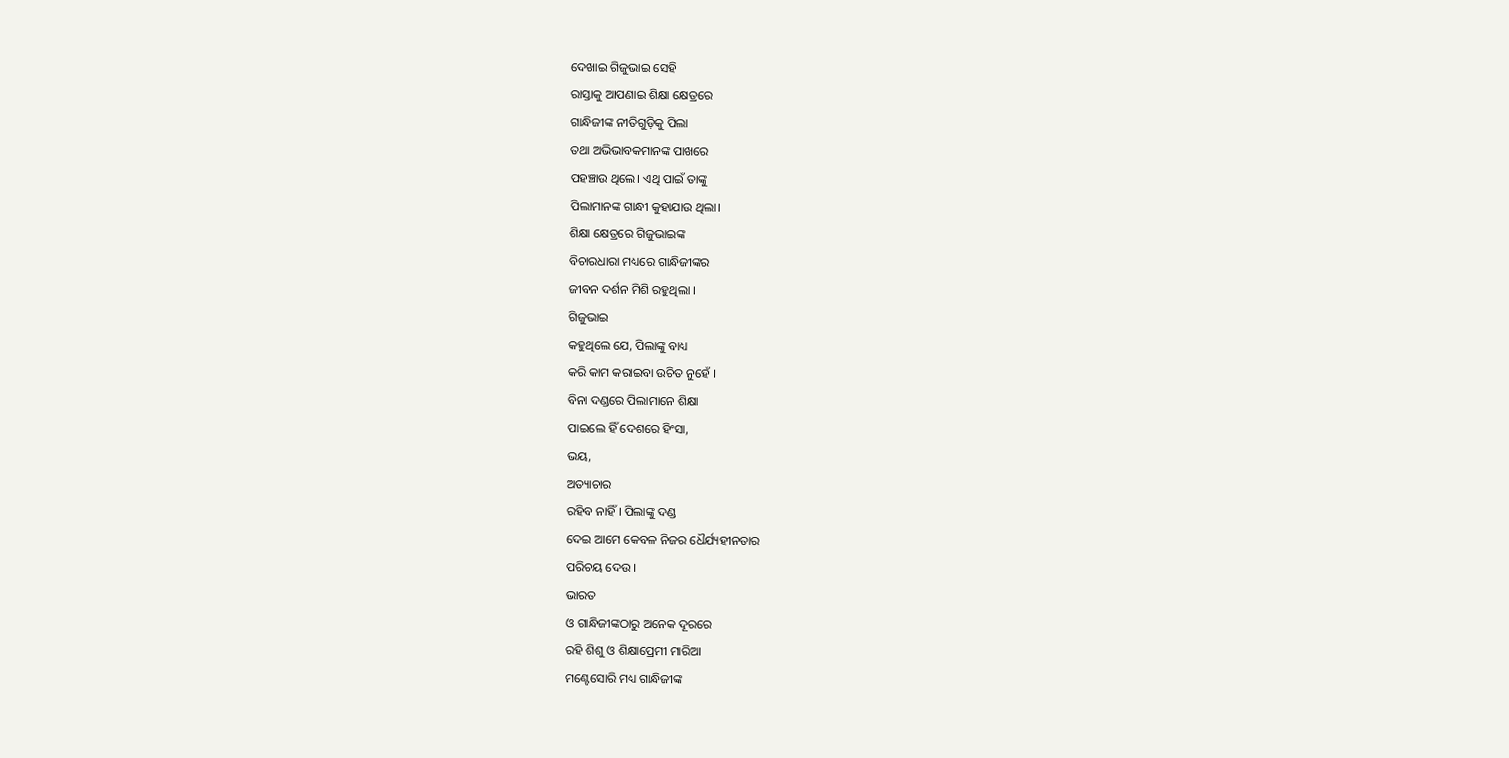ଦେଖାଇ ଗିଜୁଭାଇ ସେହି
ରାସ୍ତାକୁ ଆପଣାଇ ଶିକ୍ଷା କ୍ଷେତ୍ରରେ
ଗାନ୍ଧିଜୀଙ୍କ ନୀତିଗୁଡ଼ିକୁ ପିଲା
ତଥା ଅଭିଭାବକମାନଙ୍କ ପାଖରେ
ପହଞ୍ଚାଉ ଥିଲେ। ଏଥି ପାଇଁ ତାଙ୍କୁ
ପିଲାମାନଙ୍କ ଗାନ୍ଧୀ କୁହାଯାଉ ଥିଲା।
ଶିକ୍ଷା କ୍ଷେତ୍ରରେ ଗିଜୁଭାଇଙ୍କ
ବିଚାରଧାରା ମଧ୍ୟରେ ଗାନ୍ଧିଜୀଙ୍କର
ଜୀବନ ଦର୍ଶନ ମିଶି ରହୁଥିଲା ।
ଗିଜୁଭାଇ
କହୁଥିଲେ ଯେ, ପିଲାଙ୍କୁ ବାଧ୍ୟ
କରି କାମ କରାଇବା ଉଚିତ ନୁହେଁ ।
ବିନା ଦଣ୍ଡରେ ପିଲାମାନେ ଶିକ୍ଷା
ପାଇଲେ ହିଁ ଦେଶରେ ହିଂସା,
ଭୟ,
ଅତ୍ୟାଚାର
ରହିବ ନାହିଁ । ପିଲାଙ୍କୁ ଦଣ୍ଡ
ଦେଇ ଆମେ କେବଳ ନିଜର ଧୈର୍ଯ୍ୟହୀନତାର
ପରିଚୟ ଦେଉ ।
ଭାରତ
ଓ ଗାନ୍ଧିଜୀଙ୍କଠାରୁ ଅନେକ ଦୂରରେ
ରହି ଶିଶୁ ଓ ଶିକ୍ଷାପ୍ରେମୀ ମାରିଆ
ମଣ୍ଟେସୋରି ମଧ୍ୟ ଗାନ୍ଧିଜୀଙ୍କ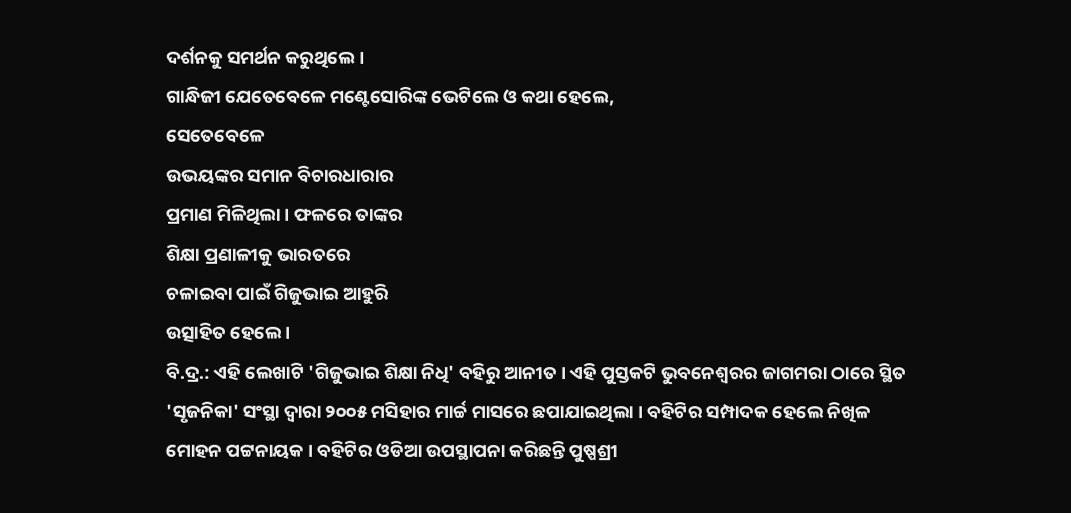ଦର୍ଶନକୁ ସମର୍ଥନ କରୁଥିଲେ ।
ଗାନ୍ଧିଜୀ ଯେତେବେଳେ ମଣ୍ଟେସୋରିଙ୍କ ଭେଟିଲେ ଓ କଥା ହେଲେ,
ସେତେବେଳେ
ଉଭୟଙ୍କର ସମାନ ବିଚାରଧାରାର
ପ୍ରମାଣ ମିଳିଥିଲା । ଫଳରେ ତାଙ୍କର
ଶିକ୍ଷା ପ୍ରଣାଳୀକୁ ଭାରତରେ
ଚଳାଇବା ପାଇଁ ଗିଜୁଭାଇ ଆହୁରି
ଉତ୍ସାହିତ ହେଲେ ।
ବି.ଦ୍ର.: ଏହି ଲେଖାଟି 'ଗିଜୁଭାଇ ଶିକ୍ଷା ନିଧି' ବହିରୁ ଆନୀତ । ଏହି ପୁସ୍ତକଟି ଭୁବନେଶ୍ୱରର ଜାଗମରା ଠାରେ ସ୍ଥିତ 'ସୃଜନିକା' ସଂସ୍ଥା ଦ୍ୱାରା ୨୦୦୫ ମସିହାର ମାର୍ଚ୍ଚ ମାସରେ ଛପାଯାଇଥିଲା । ବହିଟିର ସମ୍ପାଦକ ହେଲେ ନିଖିଳ ମୋହନ ପଟ୍ଟନାୟକ । ବହିଟିର ଓଡିଆ ଉପସ୍ଥାପନା କରିଛନ୍ତି ପୁଷ୍ପଶ୍ରୀ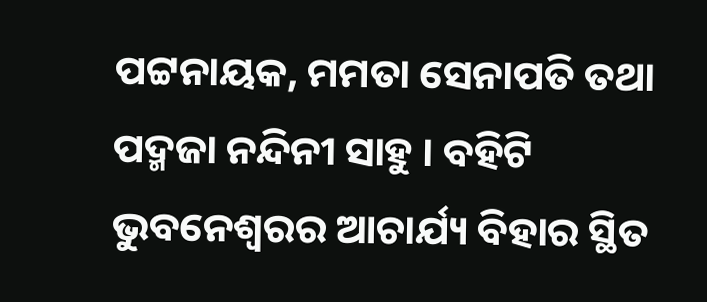ପଟ୍ଟନାୟକ, ମମତା ସେନାପତି ତଥା ପଦ୍ମଜା ନନ୍ଦିନୀ ସାହୁ । ବହିଟି ଭୁବନେଶ୍ୱରର ଆଚାର୍ଯ୍ୟ ବିହାର ସ୍ଥିତ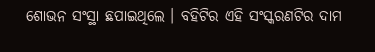ଶୋଭନ ସଂସ୍ଥା ଛପାଇଥିଲେ । ବହିଟିର ଏହି ସଂସ୍କରଣଟିର ଦାମ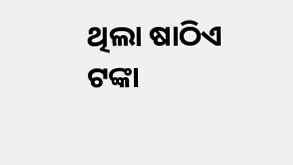ଥିଲା ଷାଠିଏ ଟଙ୍କା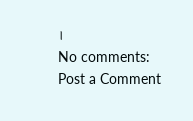।
No comments:
Post a Comment